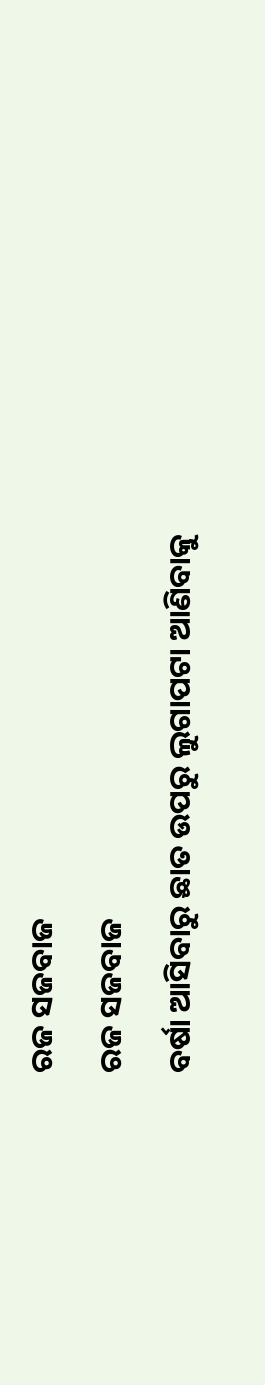ରଜ ସଜବାଜ
ରଜ ସଜବାଜ
ବର୍ଷା ଆସିବାରୁ ଛାତ ଉପରୁ ଲୁଗାପଟା ଆଣିବାକୁ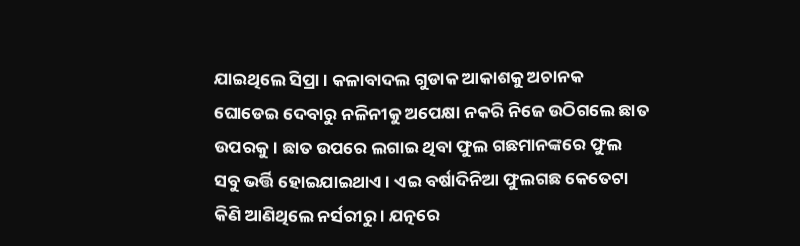ଯାଇଥିଲେ ସିପ୍ରା । କଳାବାଦଲ ଗୁଡାକ ଆକାଶକୁ ଅଚାନକ ଘୋଡେଇ ଦେବାରୁ ନଳିନୀକୁ ଅପେକ୍ଷା ନକରି ନିଜେ ଉଠିଗଲେ ଛାତ ଉପରକୁ । ଛାତ ଉପରେ ଲଗାଇ ଥିବା ଫୁଲ ଗଛମାନଙ୍କରେ ଫୁଲ ସବୁ ଭର୍ତ୍ତି ହୋଇଯାଇଥାଏ । ଏଇ ବର୍ଷାଦିନିଆ ଫୁଲଗଛ କେତେଟା କିଣି ଆଣିଥିଲେ ନର୍ସରୀରୁ । ଯତ୍ନରେ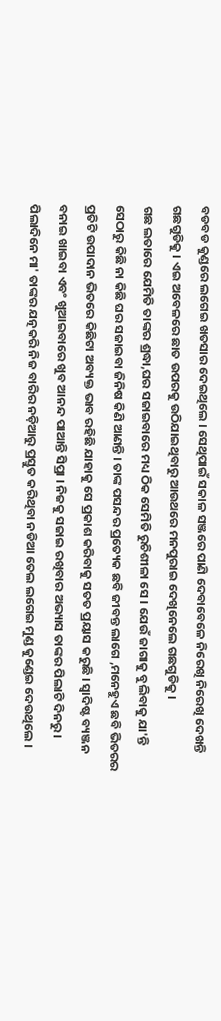ବଡବଡ କୁଣ୍ଡରେ ଲଗେଇ ଖତସାର ଦେଇଥିଲେ । ସେଥିପାଇଁ ସକାଳ ସଞ୍ଜରେ ପାଣି ଦେବାବେଳେ ନିରେଖି ନିରେଖି ଦେଖନ୍ତି ଗଛଗୁଡିକୁ । ଏଇ ଅବେଳରେ ଛାତ ଉପରକୁ ଉଠିଯାଇଥିବାରୁ ଆଉଥରେ ମନପୁରାଇ ଦେଖିନେଲେ ଗଛଗୁଡିକୁ ।
ଗଛ ଲତାରେ ଯେମିତି ତାଙ୍କର ଶ୍ରଦ୍ଧା,ଘର ସଜାଇବାରେ ମଧ୍ୟ ଠିକ ସେମିତି ରୁଚିଶୀଳା ସେ । ଯେଉଁ ଜାଗାକୁ ବୁଲିବାକୁ ଯା'ନ୍ତି ସେଠାରୁ କିଛି ନା କିଛି ଘର ସଜାଇବା ଜିନିଷ କିଣି ଆଣନ୍ତି । ତାଙ୍କ ପସନ୍ଦର ପ୍ରତ୍ୟେକ ଛବି ଜୀବନ୍ତ ଲାଗେ ,ମନେହୁଏ ଛବି ଭିତରର ପ୍ରତିଟି ଉପାଦାନ ଭିତରେ କିଛିଟା ଅବ୍ୟକ୍ତ ଭାବ ରହିଛି ଯାହାକୁ ସେ ପ୍ରକାଶ କରିବାକୁ ସତତ ପ୍ରୟାସ କରୁଛି । ସ୍ୱାଦିଷ୍ଟ ବ୍ୟଞ୍ଜନ ବନାଇ ଖାଇବା ଏବଂ ଖୁଆଇବାରେ ଖୁବ ଆନନ୍ଦ ପାଆନ୍ତି ସିପ୍ରା । ନିଜକୁ ସଜାଇ ରଖିବାର ଅଭ୍ୟାସ ତାଙ୍କର ପିଲାଟି ଦିନରୁ । ପିଲାଦିନେ ମା' ତାଙ୍କର ଯତ୍ନକରି ନିଜ ବାରିର ନଡ଼ିଆରୁ ପ୍ରସ୍ତୁତ କରିଥିବା ନଡିଆ ତେଲ ଲଗେଇ ମୁଣ୍ଡ କୁଣ୍ଡେଇ ଦେଉଥିଲେ ।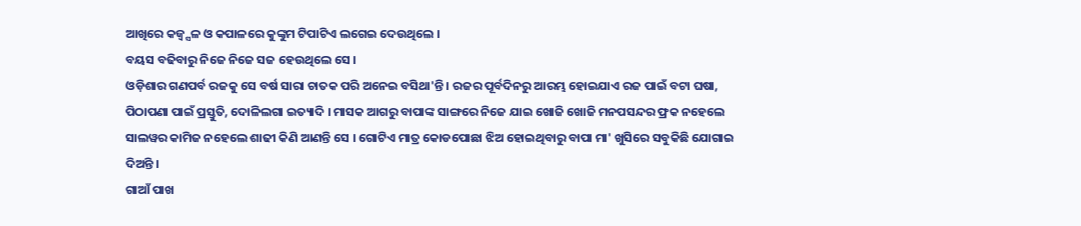ଆଖିରେ କଜ୍ୱ୍ସଳ ଓ କପାଳରେ କୁଙ୍କୁମ ଟିପାଟିଏ ଲଗେଇ ଦେଉଥିଲେ ।
ବୟସ ବଢିବାରୁ ନିଜେ ନିଜେ ସଜ ହେଉଥିଲେ ସେ ।
ଓଡ଼ିଶାର ଗଣପର୍ବ ରଜକୁ ସେ ବର୍ଷ ସାରା ଚାତକ ପରି ଅନେଇ ବସିଥା'ନ୍ତି । ରଜର ପୂର୍ବଦିନରୁ ଆରମ୍ଭ ହୋଇଯାଏ ରଜ ପାଇଁ ବଟା ଘଷା, ପିଠାପଣା ପାଇଁ ପ୍ରସ୍ତୁତି, ଦୋଳିଲଗା ଇତ୍ୟାଦି । ମାସକ ଆଗରୁ ବାପାଙ୍କ ସାଙ୍ଗରେ ନିଜେ ଯାଇ ଖୋଜି ଖୋଜି ମନପସନ୍ଦର ଫ୍ରକ ନହେଲେ ସାଲୱର କାମିଜ ନହେଲେ ଶାଢୀ କିଣି ଆଣନ୍ତି ସେ । ଗୋଟିଏ ମାତ୍ର କୋଡପୋଛା ଝିଅ ହୋଇଥିବାରୁ ବାପା ମା' ଖୁସିରେ ସବୁକିଛି ଯୋଗାଇ ଦିଅନ୍ତି ।
ଗାଆଁ ପାଖ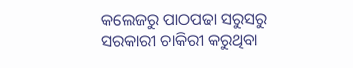କଲେଜରୁ ପାଠପଢା ସରୁସରୁ ସରକାରୀ ଚାକିରୀ କରୁଥିବା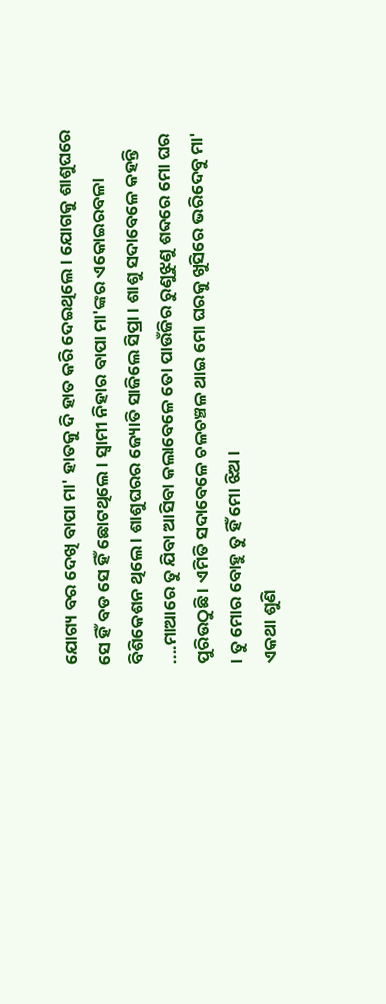ଯୋଗ୍ୟ ବର ଦେଖି ବାପା ମା' ହାତକୁ ଦି ହାତ କରି ଦେଇଥିଲେ । ଯୋଗକୁ ଶାଶୁଘରେ ସେ ହିଁ ବଡ ସେ ହିଁ ଛୋଟଥିଲେ । ସ୍ୱାମୀ ନିହାର ବାପା ମା'ଙ୍କର ଏକୋଇରବଳା ବିଶିକେଶନ ଥିଲେ । ଶାଶୁଘରର ଜ୍ୟୋତି ସାଜିଲେ ସିପ୍ରା । ଶାଶୁ ସଦାବେଳେ କହନ୍ତି ....ମାଆରେ ତୁ ଯିବା ଆସିବା କଲାବେଳେ ତୋ ପାଉଁଜିର ରୁଣୁଝୁଣୁ ଶବ୍ଦରେ ମୋ ଘର ପୁରିଉଠୁଛି । ଏମିତି ସଦାବେଳେ ଚଳଚଞ୍ଚଳ ଥାଇ ମୋ ଘରକୁ ଖୁସିରେ ଭରିଦେବୁ ମା' । ତୁ ମୋର ବୋହୁ ତୁ ହିଁ ମୋ ଝିଅ ।
ଏକଥା ଶୁଣି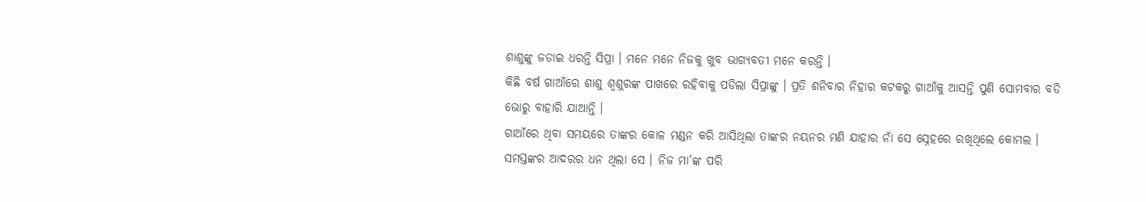ଶାଶୁଙ୍କୁ ଜଡାଇ ଧରନ୍ତି ସିପ୍ରା । ମନେ ମନେ ନିଜକୁ ଖୁବ ଭାଗ୍ୟବତୀ ମନେ କରନ୍ତି ।
କିଛି ବର୍ଷ ଗାଆଁରେ ଶାଶୁ ଶ୍ୱଶୁରଙ୍କ ପାଖରେ ରହିବାକୁ ପଡିଲା ସିପ୍ରାଙ୍କୁ । ପ୍ରତି ଶନିବାର ନିହାର କଟକରୁ ଗାଆଁକୁ ଆସନ୍ତି ପୁଣି ସୋମବାର ବଡି ଭୋରୁ ବାହାରି ଯାଆନ୍ତି ।
ଗାଆଁରେ ଥିବା ସମୟରେ ତାଙ୍କର କୋଳ ମଣ୍ଡନ କରି ଆସିଥିଲା ତାଙ୍କର ନୟନର ମଣି ଯାହାର ନାଁ ସେ ସ୍ନେହରେ ରଖିଥିଲେ କୋମଲ । ସମସ୍ତଙ୍କର ଆଦରର ଧନ ଥିଲା ସେ । ନିଜ ମା'ଙ୍କ ପରି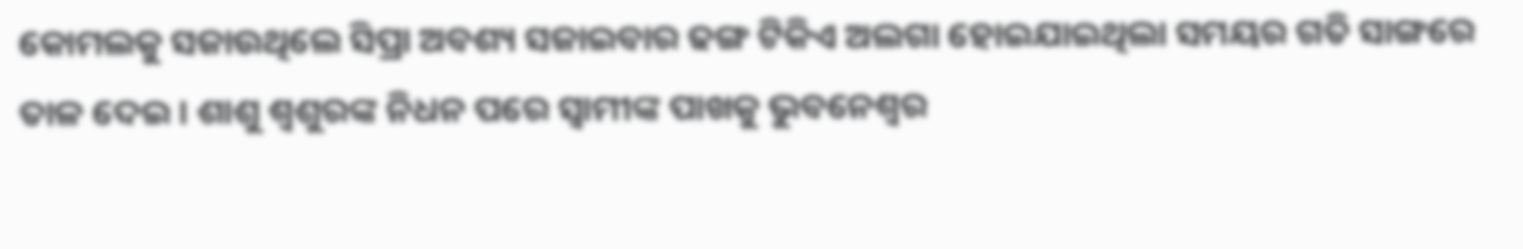କୋମଲକୁ ସଜାଉଥିଲେ ସିପ୍ରା ଅବଶ୍ୟ ସଜାଇବାର ଢଙ୍ଗ ଟିକିଏ ଅଲଗା ହୋଇଯାଇଥିଲା ସମୟର ଗତି ସାଙ୍ଗରେ ତାଳ ଦେଇ । ଶାଶୁ ଶ୍ୱଶୁରଙ୍କ ନିଧନ ପରେ ସ୍ୱାମୀଙ୍କ ପାଖକୁ ଭୁବନେଶ୍ୱର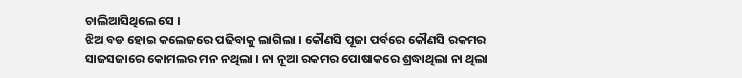ଚାଲିଆସିଥିଲେ ସେ ।
ଝିଅ ବଡ ହୋଇ କଲେଜରେ ପଢିବାକୁ ଲାଗିଲା । କୌଣସି ପୂଜା ପର୍ବରେ କୌଣସି ରକମର ସାଜସଜାରେ କୋମଲର ମନ ନଥିଲା । ନା ନୂଆ ରକମର ପୋଷାକରେ ଶ୍ରଦ୍ଧାଥିଲା ନା ଥିଲା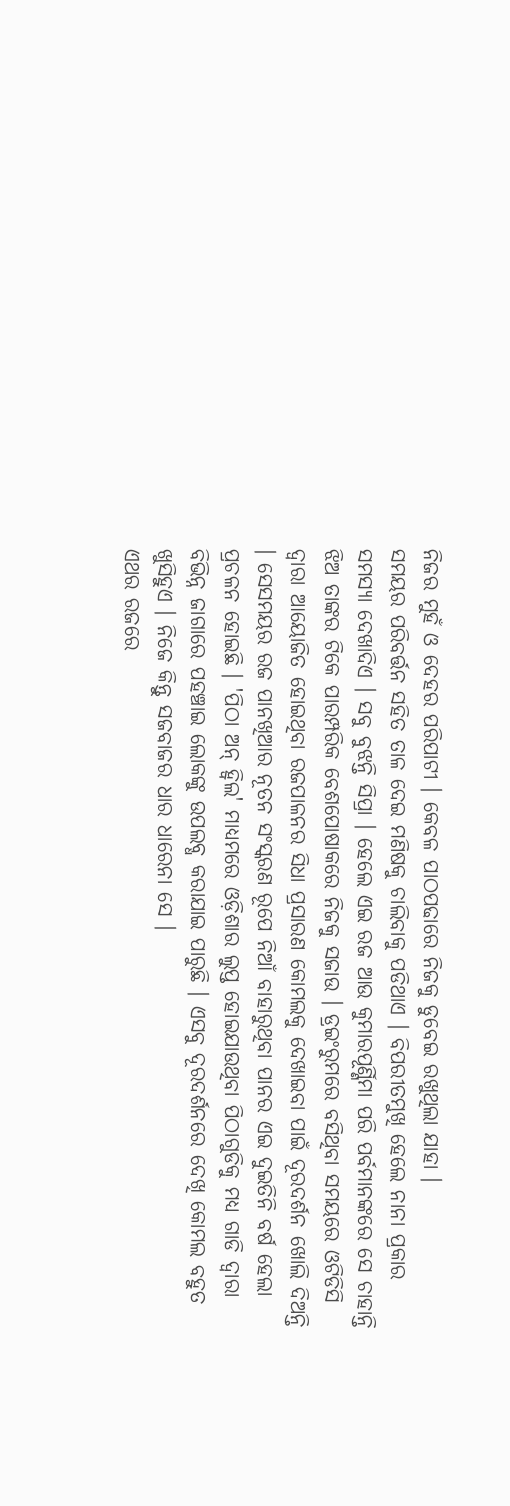ନିଜର ମୁହଁ ଓ ଦେହର ପରିପାଟୀ । କେବଳ ପାଠପଢାରେ ନିଜକୁ ଡୁବେଇ ରଖୁଥିଲା ଯାହା ।
ସମୟର ପରିବର୍ତ୍ତନ ସହିତ ତାଳ ଦେଇ ମଣିଷକୁ ଚାଲିବାକୁ ପଡିଥାଏ । ବିପରୀତମୁଖି ହେଲେ ନାନା ପ୍ରକାର ସମସ୍ୟା ଦେଖାଦିଏ । ସବୁ ବୁଝନ୍ତି ସିପ୍ରା । ହେଲେ ଏଇ ରଜ ଆଉ କୁମାରପୂର୍ଣ୍ଣିମା ପରି ପର୍ବମାନଙ୍କରେ ସେ ଚାହାନ୍ତି ଝିଅ ତାଙ୍କର ଟିକେ ପାରମ୍ପରିକ ବେଶପୋଷାକରେ ନିଜକୁ ସଜାଉ । ଡ୍ରଇଂରୁମରେ ବସିଥିବା ସମୟରେ ଓଟିଡିସି ଦ୍ୱାରା ଆୟୋଜିତ ହୋଇଥିବା ରଜପାଳନର ସିଧା ପ୍ରସାରଣ କୋମଲକୁ ଦେଖାଇବା ପାଇଁ ଦୂରଦର୍ଶନ ଖୋଲି ଦିଅନ୍ତି । ସେସମୟର ରଜ ପାନଖିଆର ନୂତନ ସଂସ୍କରଣ ରୂପେ ନିଆଁ ବାହାରୁଥିବା ପାନର ଏଇ ଦୁଇତିନି ବର୍ଷ ହେଲା ପ୍ରଚଳନ ହୋଇଛି । 'ପିଠା ଅନ୍ ହ୍ୱିଲ' ମାଧ୍ୟମରେ ଓଡ଼ିଶାର ଲୁପ୍ତ ହୋଇଯାଉଥିବା ପିଠାଗୁଡିକୁ ମଧ୍ୟ ଗାଡି ଦ୍ୱାରା ବିଭିନ୍ନ ଜାଗାରେ ପହଞ୍ଚାଇ ଲୋକଙ୍କୁ ଉପଲବ୍ଧ କରାଯାଇ ପାରୁଛି । ଏସବୁ ଦୂରଦର୍ଶନରେ ଦେଖି କୋମଲ ବହୁତ ଖୁସିହୁଏ । ନିଜେ କିନ୍ତୁ ସଜବାଜର ଧାର ଧାରେନା ସେ ।
ଏଥର ରଜରେ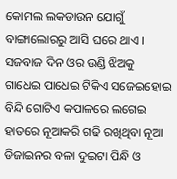କୋମଲ ଲକଡାଉନ ଯୋଗୁଁ ବାଙ୍ଗାଲୋରରୁ ଆସି ଘରେ ଥାଏ । ସଜବାଜ ଦିନ ଓର ଉଣ୍ଡି ଝିଅକୁ ଗାଧେଇ ପାଧେଇ ଟିକିଏ ସଜେଇହୋଇ ବିନ୍ଦି ଗୋଟିଏ କପାଳରେ ଲଗେଇ ହାତରେ ନୂଆକରି ଗଢି ରଖିଥିବା ନୂଆ ଡିଜାଇନର ବଳା ଦୁଇଟା ପିନ୍ଧି ଓ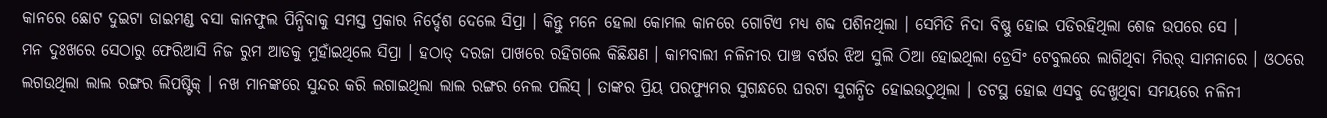କାନରେ ଛୋଟ ଦୁଇଟା ଡାଇମଣ୍ଡ ବସା କାନଫୁଲ ପିନ୍ଧିବାକୁ ସମସ୍ତ ପ୍ରକାର ନିର୍ଦ୍ଦେଶ ଦେଲେ ସିପ୍ରା । କିନ୍ତୁ ମନେ ହେଲା କୋମଲ କାନରେ ଗୋଟିଏ ମଧ୍ୟ ଶବ୍ଦ ପଶିନଥିଲା । ସେମିତି ନିଦା ବିଷ୍ଣୁ ହୋଇ ପଡିରହିଥିଲା ଶେଜ ଉପରେ ସେ ।
ମନ ଦୁଃଖରେ ସେଠାରୁ ଫେରିଆସି ନିଜ ରୁମ ଆଡକୁ ମୁହାଁଇଥିଲେ ସିପ୍ରା । ହଠାତ୍ ଦରଜା ପାଖରେ ରହିଗଲେ କିଛିକ୍ଷଣ । କାମବାଲୀ ନଳିନୀର ପାଞ୍ଚ ବର୍ଷର ଝିଅ ସୁଲି ଠିଆ ହୋଇଥିଲା ଡ୍ରେସିଂ ଟେବୁଲରେ ଲାଗିଥିବା ମିରର୍ ସାମନାରେ । ଓଠରେ ଲଗଉଥିଲା ଲାଲ ରଙ୍ଗର ଲିପଷ୍ଟିକ୍ । ନଖ ମାନଙ୍କରେ ସୁନ୍ଦର କରି ଲଗାଇଥିଲା ଲାଲ ରଙ୍ଗର ନେଲ ପଲିସ୍ । ତାଙ୍କର ପ୍ରିୟ ପରଫ୍ୟୁମର ସୁଗନ୍ଧରେ ଘରଟା ସୁଗନ୍ଧିତ ହୋଇଉଠୁଥିଲା । ତଟସ୍ଥ ହୋଇ ଏସବୁ ଦେଖୁଥିବା ସମୟରେ ନଳିନୀ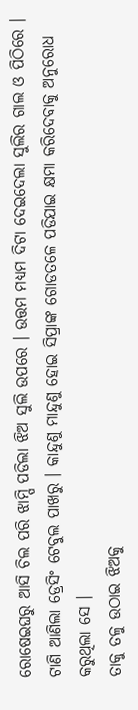ରୋଷେଇଘରୁ ଆସି ଚିଲ ପରି ଝାମ୍ପି ପଡିଲା ଝିଅ ସୁଲି ଉପରେ । ଉତ୍ତମ ମଧ୍ୟମ ଦିଟା ଦେଇଦେଲା ସୁଲିର ଗାଲ ଓ ପିଠିରେ । ଟାଣି ଆଣିଲା ଡ୍ରେସିଂ ଟେବୁଲ ପାଖରୁ । କାନ୍ଦୁଣୁ ମାନ୍ଦୁଣୁ ହୋଇ ସିପ୍ରାଙ୍କ ଗୋଡତଳେ ପଡିଯାଇ କ୍ଷମା କରିଦେବାକୁ ଅନୁରୋଧ କରୁଥିଲା ସେ ।
ତାକୁ ତଳୁ ଉଠାଇ ଝିଅକୁ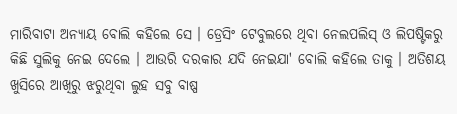ମାରିବାଟା ଅନ୍ୟାୟ ବୋଲି କହିଲେ ସେ । ଡ୍ରେସିଂ ଟେବୁଲରେ ଥିବା ନେଲପଲିସ୍ ଓ ଲିପଷ୍ଟିକରୁ କିଛି ସୁଲିକୁ ନେଇ ଦେଲେ । ଆଉରି ଦରକାର ଯଦି ନେଇଯା' ବୋଲି କହିଲେ ତାକୁ । ଅତିଶୟ ଖୁସିରେ ଆଖିରୁ ଝରୁଥିବା ଲୁହ ସବୁ ବାଷ୍ପ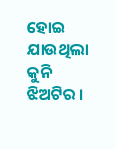ହୋଇ ଯାଉଥିଲା କୁନି ଝିଅଟିର ।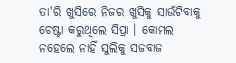ତା'ରି ଖୁସିରେ ନିଜର ଖୁସିକୁ ସାଉଁଟିବାକୁ ଚେଷ୍ଟା କରୁଥିଲେ ସିପ୍ରା । କୋମଲ ନହେଲେ ନାହିଁ ସୁଲିକୁ ସଜବାଜ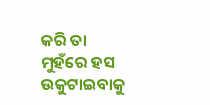କରି ତା ମୁହଁରେ ହସ ଉକୁଟାଇବାକୁ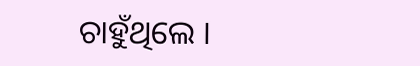ଚାହୁଁଥିଲେ ।